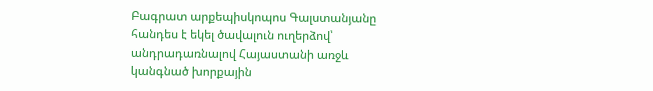Բագրատ արքեպիսկոպոս Գալստանյանը հանդես է եկել ծավալուն ուղերձով՝ անդրադառնալով Հայաստանի առջև կանգնած խորքային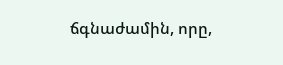ճգնաժամին, որը,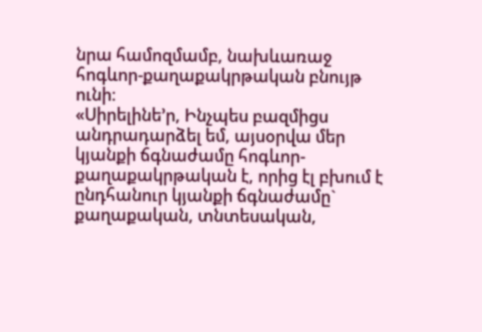նրա համոզմամբ, նախևառաջ հոգևոր-քաղաքակրթական բնույթ ունի։
«Սիրելինե’ր, Ինչպես բազմիցս անդրադարձել եմ, այսօրվա մեր կյանքի ճգնաժամը հոգևոր-քաղաքակրթական է, որից էլ բխում է ընդհանուր կյանքի ճգնաժամը` քաղաքական, տնտեսական,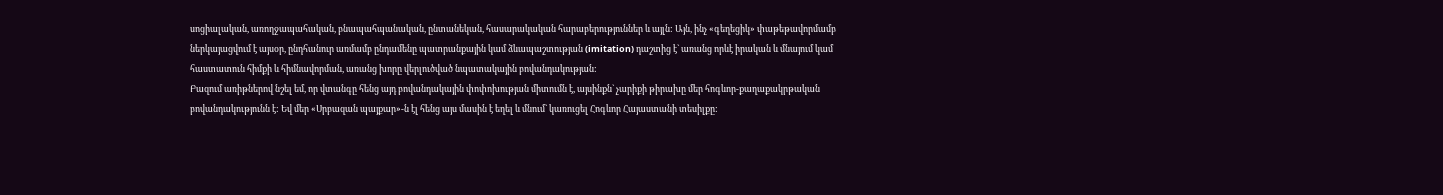սոցիալական, առողջապահական, բնապահպանական, ընտանեկան, հասարակական հարաբերություններ և այլն: Այն, ինչ «գեղեցիկ» փաթեթավորմամբ ներկայացվում է այսօր, ընդհանուր առմամբ ընդամենը պատրանքային կամ ձևապաշտության (imitation) դաշտից է` առանց որևէ իրական և մնայում կամ հաստատուն հիմքի և հիմնավորման, առանց խորը վերլուծված նպատակային բովանդակության:
Բազում առիթներով նշել եմ, որ վտանգը հենց այդ բովանդակային փոփոխության միտումն է, այսինքն` չարիքի թիրախը մեր հոգևոր-քաղաքակրթական բովանդակությունն է: Եվ մեր «Սրբազան պայքար»-ն էլ հենց այս մասին է եղել և մնում` կառուցել Հոգևոր Հայաստանի տեսիլքը: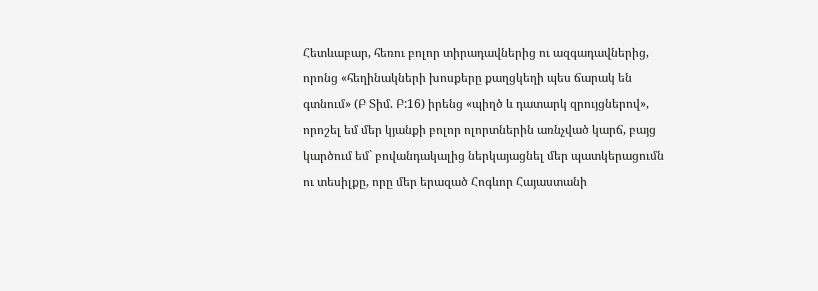Հետևաբար, հեռու բոլոր տիրադավներից ու ազգադավներից, որոնց «հեղինակների խոսքերը քաղցկեղի պես ճարակ են գտնում» (Բ Տիմ. Բ:16) իրենց «պիղծ և դատարկ զրույցներով», որոշել եմ մեր կյանքի բոլոր ոլորտներին առնչված կարճ, բայց կարծում եմ` բովանդակալից ներկայացնել մեր պատկերացումն ու տեսիլքը, որը մեր երազած Հոգևոր Հայաստանի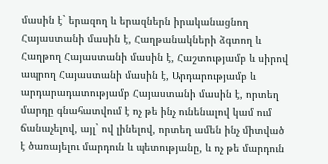մասին է` երազող և երազներն իրականացնող Հայաստանի մասին է, Հաղթանակների ձգտող և Հաղթող Հայաստանի մասին է, Հաշտությամբ և սիրով ապրող Հայաստանի մասին է, Արդարությամբ և արդարադատությամբ Հայաստանի մասին է, որտեղ մարդը գնահատվում է ոչ թե ինչ ունենալով կամ ում ճանաչելով, այլ` ով լինելով, որտեղ ամեն ինչ միտված է ծառայելու մարդուն և պետությանը, և ոչ թե մարդուն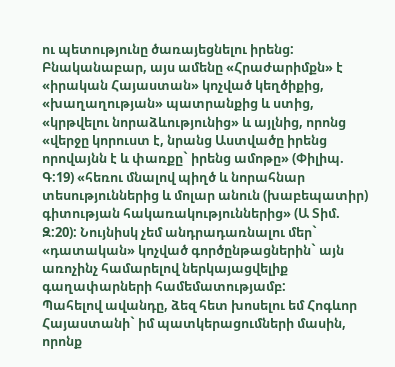ու պետությունը ծառայեցնելու իրենց:
Բնականաբար, այս ամենը «Հրաժարիմքն» է «իրական Հայաստան» կոչված կեղծիքից, «խաղաղության» պատրանքից և ստից, «կրթվելու նորաձևությունից» և այլնից, որոնց «վերջը կորուստ է, նրանց Աստվածը իրենց որովայնն է և փառքը` իրենց ամոթը» (Փիլիպ. Գ:19) «հեռու մնալով պիղծ և նորահնար տեսություններից և մոլար անուն (խաբեպատիր) գիտության հակառակություններից» (Ա Տիմ. Զ:20): Նույնիսկ չեմ անդրադառնալու մեր` «դատական» կոչված գործընթացներին` այն առոչինչ համարելով ներկայացվելիք գաղափարների համեմատությամբ:
Պահելով ավանդը, ձեզ հետ խոսելու եմ Հոգևոր Հայաստանի` իմ պատկերացումների մասին, որոնք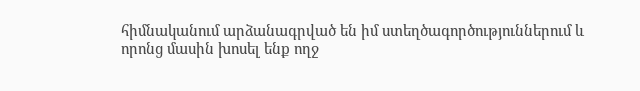հիմնականում արձանագրված են իմ ստեղծագործություններում և որոնց մասին խոսել ենք ողջ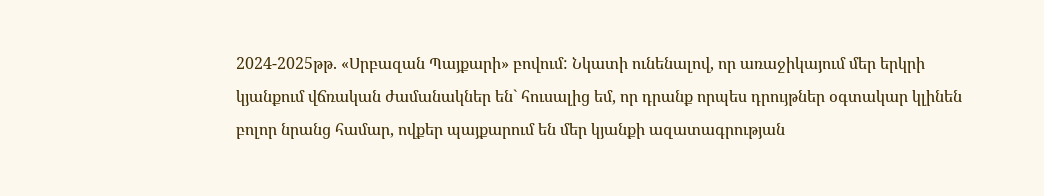2024-2025թթ. «Սրբազան Պայքարի» բովում: Նկատի ունենալով, որ առաջիկայում մեր երկրի կյանքում վճռական ժամանակներ են` հուսալից եմ, որ դրանք որպես դրույթներ օգտակար կլինեն բոլոր նրանց համար, ովքեր պայքարում են մեր կյանքի ազատագրության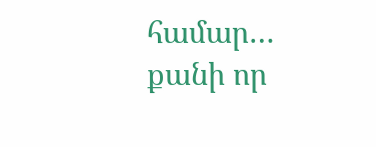համար… քանի որ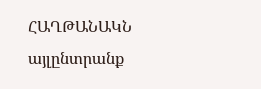ՀԱՂԹԱՆԱԿՆ այլընտրանք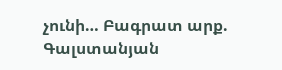չունի… Բագրատ արք. Գալստանյան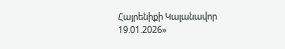Հայրենիքի Կալանավոր 19.01.2026»